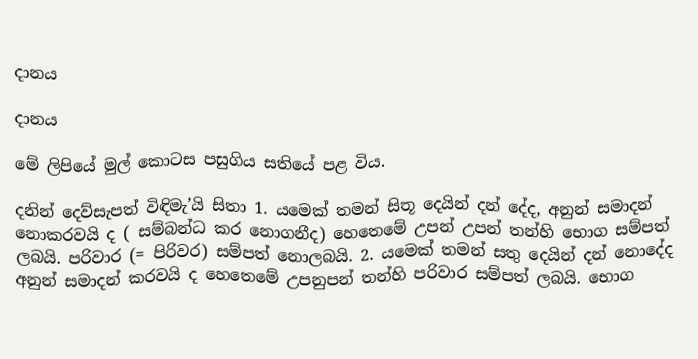දානය

දානය

මේ ලිපියේ මුල් කොටස පසුගිය සතියේ පළ විය.

දනින් දෙව්සැපත් විඳිමැ’යි සිතා 1. යමෙක් තමන් සිතූ දෙයින් දන් දේද, අනුන් සමාදන් නොකරවයි ද ( සම්බන්ධ කර නොගනීද) හෙතෙමේ උපන් උපන් තන්හි භොග සම්පත් ලබයි. පරිවාර (= පිරිවර) සම්පත් නොලබයි. 2. යමෙක් තමන් සතු දෙයින් දන් නොදේද අනුන් සමාදන් කරවයි ද හෙතෙමේ උපනුපන් තන්හි පරිවාර සම්පත් ලබයි. භොග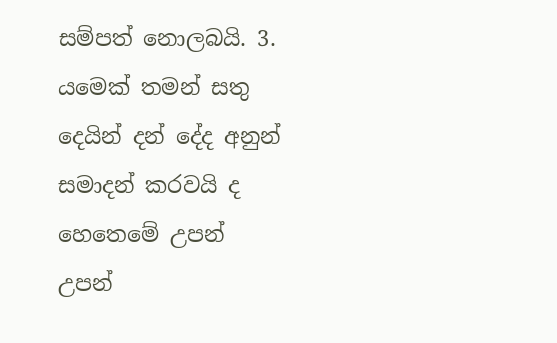සම්පත් නොලබයි. 3. යමෙක් තමන් සතු දෙයින් දන් දේද අනුන් සමාදන් කරවයි ද හෙතෙමේ උපන් උපන්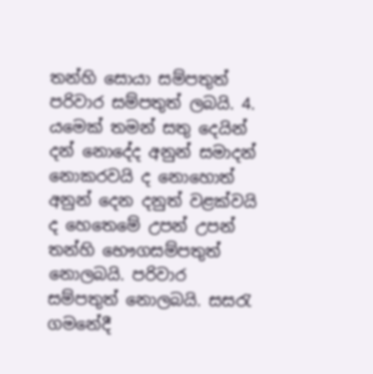තන්හි සොයා සම්පතුත් පරිවාර සම්පතුත් ලබයි. 4. යමෙක් තමන් සතු දෙයින් දන් නොදේද අනුන් සමාදන් නොකරවයි ද නොහොත් අනුන් දෙන දනුත් වළක්වයි ද හෙතෙමේ උපන් උපන් තන්හි භෞගසම්පතුත් නොලබයි. පරිවාර සම්පතුත් නොලබයි. සසරැ ගමනේදී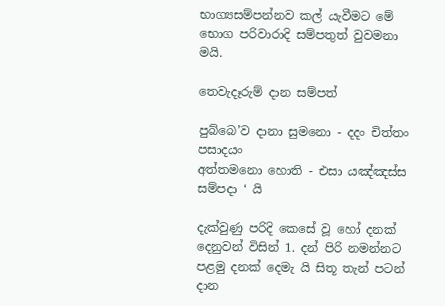භාග්‍යසම්පන්නව කල් යැවීමට මේ භොග පරිවාරාදි සම්පතුත් වුවමනා මයි.

තෙවැදෑරුම් දාන සම්පත්

පුබ්බෙ’ව දානා සුමනො - දදං චිත්තං පසාදයං
අත්තමනො හොති - එසා යඤ්ඤස්ස සම්පදා ‘ යි

දැක්වුණු පරිදි කෙසේ වූ හෝ දනක් දෙනුවන් විසින් 1. දන් පිරි නමන්නට පළමු දනක් දෙමැ යි සිතූ තැන් පටන් දාන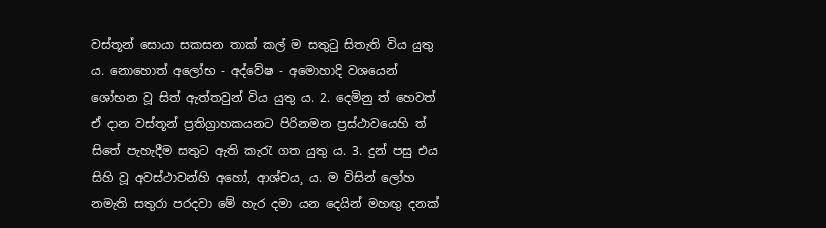වස්තූන් සොයා සකසන තාක් කල් ම සතුටු සිතැති විය යුතු ය. නොහොත් අලෝභ - අද්වේෂ - අමොහාදි වශයෙන් ශෝභන වූ සිත් ඇත්තවුන් විය යුතු ය. 2. දෙමිනු ත් හෙවත් ඒ දාන වස්තූන් ප්‍රතිග්‍රාහකයනට පිරිනමන ප්‍රස්ථාවයෙහි ත් සිතේ පැහැදීම සතුට ඇති කැරැ ගත යුතු ය. 3. දුන් පසු එය සිහි වූ අවස්ථාවන්හි අහෝ, ආශ්චය¸ ය. ම විසින් ලෝහ නමැති සතුරා පරදවා මේ හැර දමා යන දෙයින් මහඟු දනක්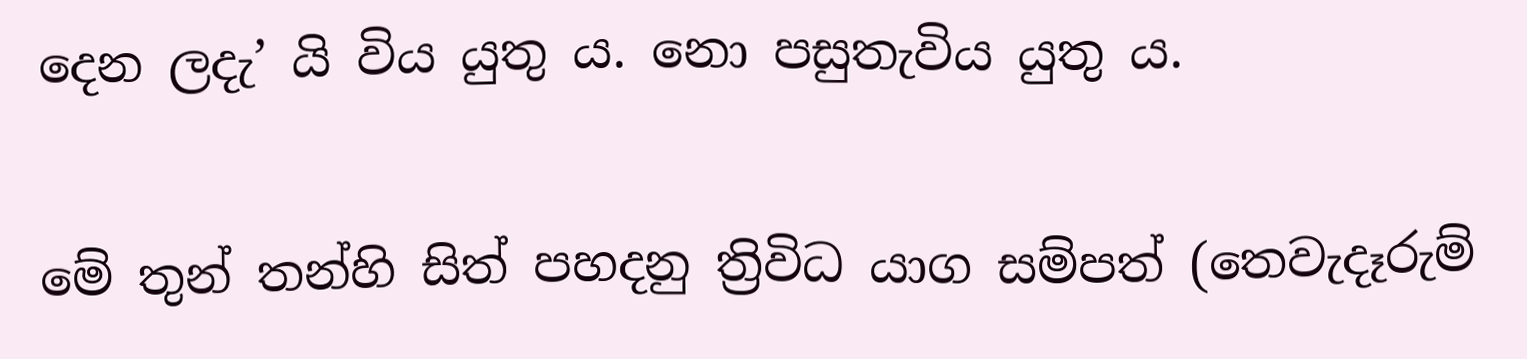දෙන ලදැ’ යි විය යුතු ය. නො පසුතැවිය යුතු ය.

මේ තුන් තන්හි සිත් පහදනු ත්‍රිවිධ යාග සම්පත් (තෙවැදෑරුම්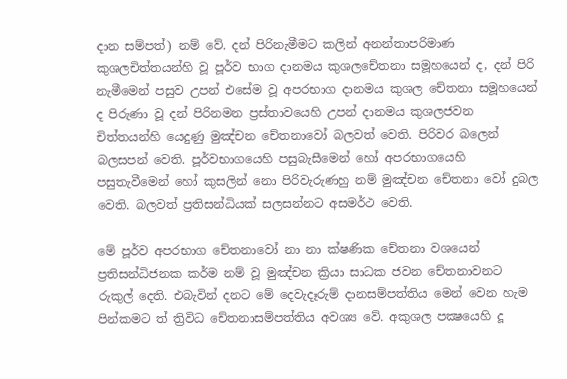දාන සම්පත්) නම් වේ. දන් පිරිනැමීමට කලින් අනන්තාපරිමාණ කුශලචිත්තයන්හි වූ පූර්ව භාග දානමය කුශලචේතනා සමූහයෙන් ද, දන් පිරි නැමීමෙන් පසුව උපන් එසේම වූ අපරභාග දානමය කුශල චේතනා සමූහයෙන් ද පිරුණා වූ දන් පිරිනමන ප්‍රස්තාවයෙහි උපන් දානමය කුශලජවන චිත්තයන්හි යෙදුණු මුඤ්චන චේතනාවෝ බලවත් වෙති. පිරිවර බලෙන් බලසපන් වෙති. පූර්වභාගයෙහි පසුබැසීමෙන් හෝ අපරභාගයෙහි පසුතැවීමෙන් හෝ කුසලින් නො පිරිවැරුණහු නම් මුඤ්චන චේතනා වෝ දුබල වෙති. බලවත් ප්‍රතිසන්ධියක් සලසන්නට අසමර්ථ වෙති.

මේ පූර්ව අපරභාග චේතනාවෝ නා නා ක්ෂණික චේතනා වශයෙන් ප්‍රතිසන්ධිජනක කර්ම නම් වූ මුඤ්චන ක්‍රියා සාධක ජවන චේතනාවනට රුකුල් දෙති. එබැවින් දනට මේ දෙවැදෑරුම් දානසම්පත්තිය මෙන් වෙන හැම පින්කමට ත් ත්‍රිවිධ චේතනාසම්පත්තිය අවශ්‍ය වේ. අකුශල පක්‍ෂයෙහි දූ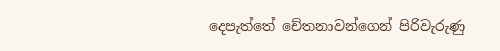දෙපැත්තේ චේතනාවන්ගෙන් පිරිවැරුණු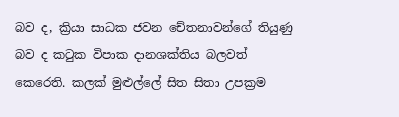බව ද, ක්‍රියා සාධක ජවන චේතනාවන්ගේ තියුණු බව ද කටුක විපාක දානශක්තිය බලවත් කෙරෙති. කලක් මුළුල්ලේ සිත සිතා උපක්‍රම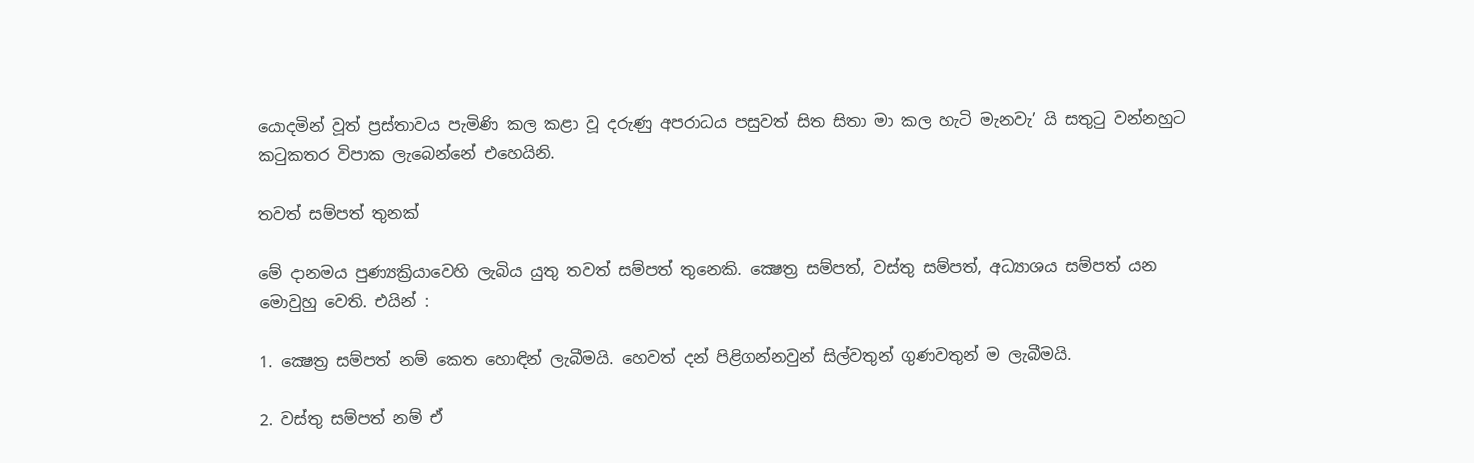යොදමින් වූත් ප්‍රස්තාවය පැමිණි කල කළා වූ දරුණු අපරාධය පසුවත් සිත සිතා මා කල හැටි මැනවැ’ යි සතුටු වන්නහුට කටුකතර විපාක ලැබෙන්නේ එහෙයිනි.

තවත් සම්පත් තුනක්

මේ දානමය පුණ්‍යක්‍රියාවෙහි ලැබිය යුතු තවත් සම්පත් තුනෙකි. ක්‍ෂෙත්‍ර සම්පත්, වස්තු සම්පත්, අධ්‍යාශය සම්පත් යන මොවුහු වෙති. එයින් :

1. ක්‍ෂෙත්‍ර සම්පත් නම් කෙත හොඳින් ලැබීමයි. හෙවත් දන් පිළිගන්නවුන් සිල්වතුන් ගුණවතුන් ම ලැබීමයි.

2. වස්තු සම්පත් නම් ඒ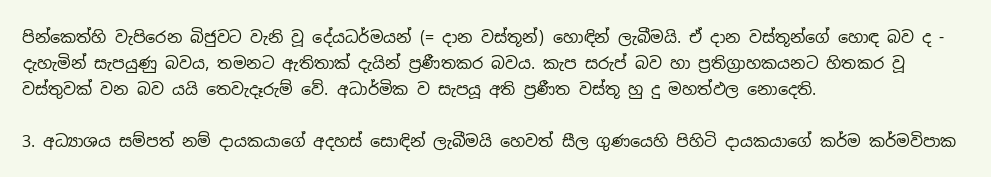පින්කෙත්හි වැපිරෙන බිජුවට වැනි වූ දේයධර්මයන් (= දාන වස්තූන්) හොඳින් ලැබීමයි. ඒ දාන වස්තූන්ගේ හොඳ බව ද - දැහැමින් සැපයුණු බවය, තමනට ඇතිතාක් දැයින් ප්‍රණීතකර බවය. කැප සරුප් බව හා ප්‍රතිග්‍රාහකයනට හිතකර වූ වස්තුවක් වන බව යයි තෙවැදෑරුම් වේ. අධාර්මික ව සැපයූ අති ප්‍රණීත වස්තූ හු දු මහත්ඵල නොදෙති.

3. අධ්‍යාශය සම්පත් නම් දායකයාගේ අදහස් සොඳින් ලැබීමයි හෙවත් සීල ගුණයෙහි පිහිටි දායකයාගේ කර්ම කර්මවිපාක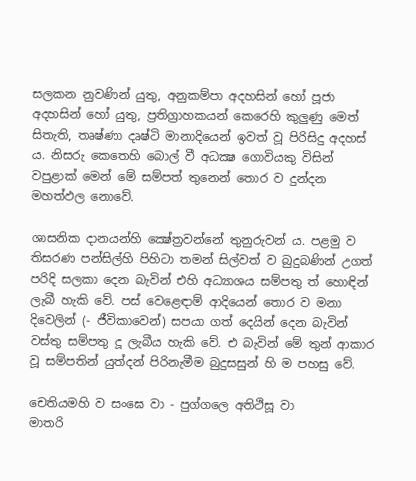සලකන නුවණින් යුතු, අනුකම්පා අදහසින් හෝ පූජා අදහසින් හෝ යුතු, ප්‍රතිග්‍රාහකයන් කෙරෙහි කුලුණු මෙත් සිතැති, තෘෂ්ණා දෘෂ්ටි මානාදියෙන් ඉවත් වූ පිරිසිදු අදහස් ය. නිසරු කෙතෙහි බොල් වී අධක්‍ෂ ගොවියකු විසින් වපුළාක් මෙන් මේ සම්පත් තුනෙන් තොර ව දුන්දන මහත්ඵල නොවේ.

ශාසනික දානයන්හි ක්‍ෂේත්‍රවන්නේ තුනුරුවන් ය. පළමු ව තිසරණ පන්සිල්හි පිහිටා තමන් සිල්වත් ව බුදුබණින් උගත් පරිදි සලකා දෙන බැවින් එහි අධ්‍යාශය සම්පතු ත් හොඳින් ලැබී හැකි වේ. පස් වෙළෙඳාම් ආදියෙන් තොර ව මනා දිවෙලින් (- ජීවිකාවෙන්) සපයා ගත් දෙයින් දෙන බැවින් වස්තු සම්පතු දූ ලැබීය හැකි වේ. එ බැවින් මේ තුන් ආකාර වූ සම්පතින් යුත්දන් පිරිනැමීම බුදුසසුන් හි ම පහසු වේ.

චෙතියමහි ව සංඝෙ වා - පුග්ගලෙ අතිථිසූ වා
මාතරි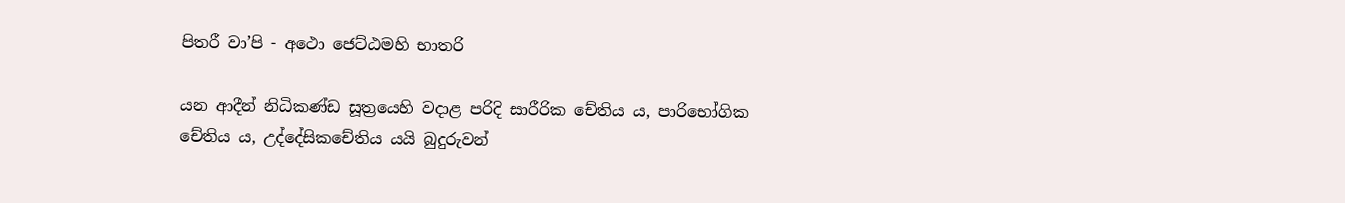පිතරී වා’පි - අථො ජෙට්ඨමහි භාතරි

යන ආදීන් නිධිකණ්ඩ සූත්‍රයෙහි වදාළ පරිදි සාරීරික චේතිය ය, පාරිභෝගික චේතිය ය, උද්දේසිකචේතිය යයි බුදුරුවන්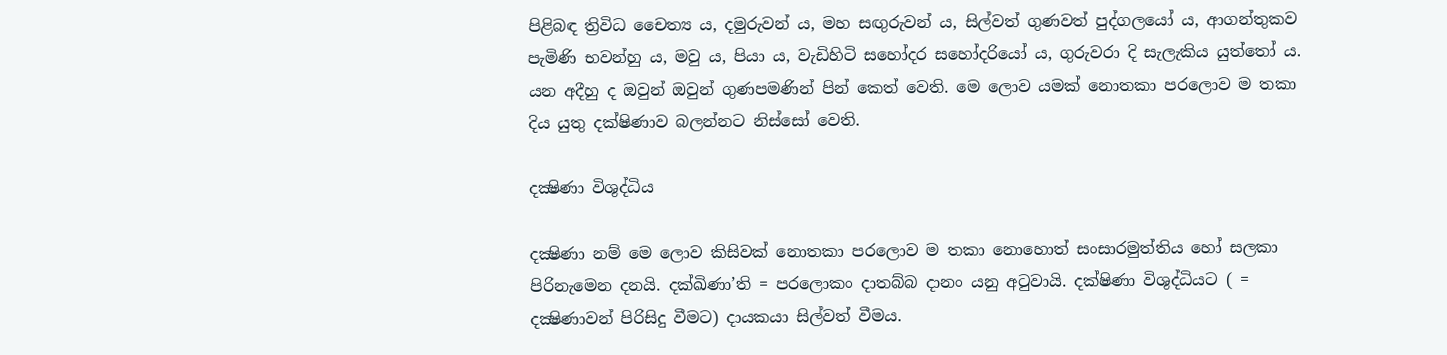පිළිබඳ ත්‍රිවිධ චෛත්‍ය ය, දමුරුවන් ය, මහ සඟුරුවන් ය, සිල්වත් ගුණවත් පුද්ගලයෝ ය, ආගන්තුකව පැමිණි භවන්හු ය, මවු ය, පියා ය, වැඩිහිටි සහෝදර සහෝදරියෝ ය, ගුරුවරා දි සැලැකිය යුත්තෝ ය. යන අදීහු ද ඔවුන් ඔවුන් ගුණපමණින් පින් කෙත් වෙති. මෙ ලොව යමක් නොතකා පරලොව ම තකා දිය යුතු දක්ෂිණාව බලන්නට නිස්සෝ වෙති.

දක්‍ෂිණා විශුද්ධිය

දක්‍ෂිණා නම් මෙ ලොව කිසිවක් නොතකා පරලොව ම තකා නොහොත් සංසාරමුත්තිය හෝ සලකා පිරිනැමෙන දනයි. දක්ඛිණා’ති = පරලොකං දාතබ්බ දානං යනු අටුවායි. දක්ෂිණා විශුද්ධියට ( = දක්‍ෂිණාවන් පිරිසිදු වීමට) දායකයා සිල්වත් වීමය.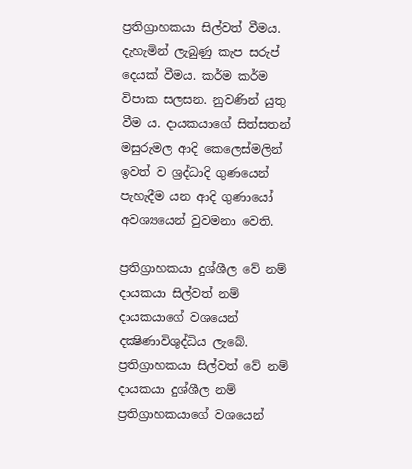ප්‍රතිග්‍රාහකයා සිල්වත් වීමය. දැහැමින් ලැබුණු කැප සරුප් දෙයක් වීමය. කර්ම කර්ම විපාක සලසන. නුවණින් යුතු වීම ය. දායකයාගේ සිත්සතන් මසුරුමල ආදි කෙලෙස්මලින් ඉවත් ව ශ්‍රද්ධාදි ගුණයෙන් පැහැදීම යන ආදි ගුණායෝ අවශ්‍යයෙන් වුවමනා වෙති.

ප්‍රතිග්‍රාහකයා දුශ්ශීල වේ නම් දායකයා සිල්වත් නම් දායකයාගේ වශයෙන් දක්‍ෂිණාවිශුද්ධිය ලැබේ. ප්‍රතිග්‍රාහකයා සිල්වත් වේ නම් දායකයා දුශ්ශීල නම් ප්‍රතිග්‍රාහකයාගේ වශයෙන්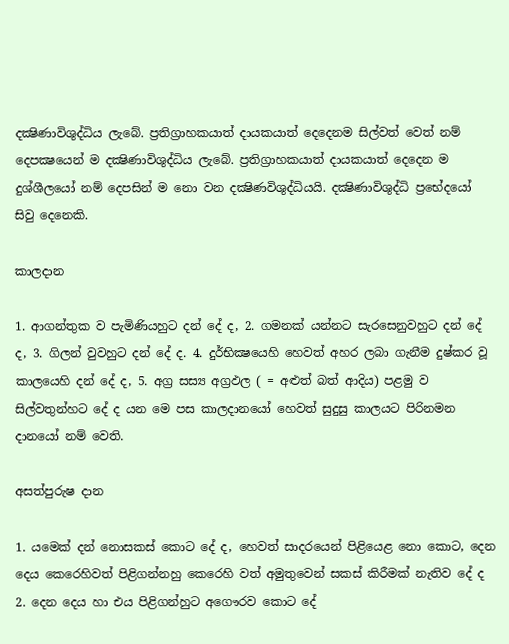දක්‍ෂිණාවිශුද්ධිය ලැබේ. ප්‍රතිග්‍රාහකයාත් දායකයාත් දෙදෙනම සිල්වත් වෙත් නම් දෙපක්‍ෂයෙන් ම දක්‍ෂිණාවිශුද්ධිය ලැබේ. ප්‍රතිග්‍රාහකයාත් දායකයාත් දෙදෙන ම දුශ්ශීලයෝ නම් දෙපසින් ම නො වන දක්‍ෂිණවිශුද්ධියයි. දක්‍ෂිණාවිශුද්ධි ප්‍රභේදයෝ සිවු දෙනෙකි.

කාලදාන

1. ආගන්තුක ව පැමිණියහුට දන් දේ ද, 2. ගමනක් යන්නට සැරසෙනුවහුට දන් දේ ද, 3. ගිලන් වුවහුට දන් දේ ද. 4. දුර්භික්‍ෂයෙහි හෙවත් අහර ලබා ගැනීම දුෂ්කර වූ කාලයෙහි දන් දේ ද, 5. අග්‍ර සස්‍ය අග්‍රඵල ( = අළුත් බත් ආදිය) පළමු ව සිල්වතුන්හට දේ ද යන මෙ පස කාලදානයෝ හෙවත් සුදුසු කාලයට පිරිනමන දානයෝ නම් වෙති.

අසත්පුරුෂ දාන

1. යමෙක් දන් නොසකස් කොට දේ ද, හෙවත් සාදරයෙන් පිළියෙළ නො කොට, දෙන දෙය කෙරෙහිවත් පිළිගන්නහු කෙරෙහි වත් අමුතුවෙන් සකස් කිරීමක් නැතිව දේ ද 2. දෙන දෙය හා එය පිළිගන්හුට අගෞරව කොට දේ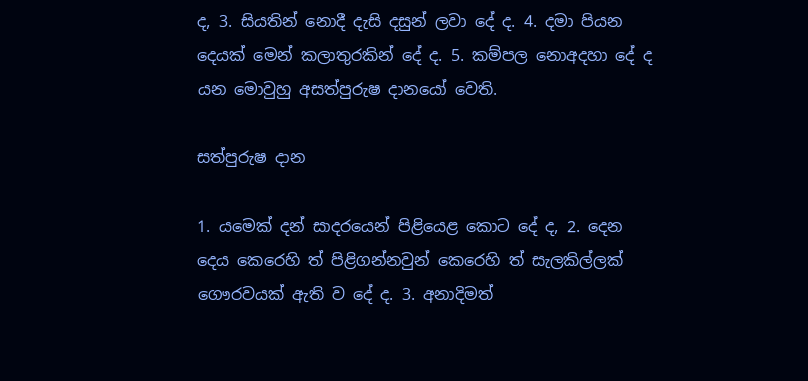ද, 3. සියතින් නොදී දැසි දසුන් ලවා දේ ද. 4. දමා පියන දෙයක් මෙන් කලාතුරකින් දේ ද. 5. කම්පල නොඅදහා දේ ද යන මොවුහු අසත්පුරුෂ දානයෝ වෙති.

සත්පුරුෂ දාන

1. යමෙක් දන් සාදරයෙන් පිළියෙළ කොට දේ ද, 2. දෙන දෙය කෙරෙහි ත් පිළිගන්නවුන් කෙරෙහි ත් සැලකිල්ලක් ගෞරවයක් ඇති ව දේ ද. 3. අනාදිමත්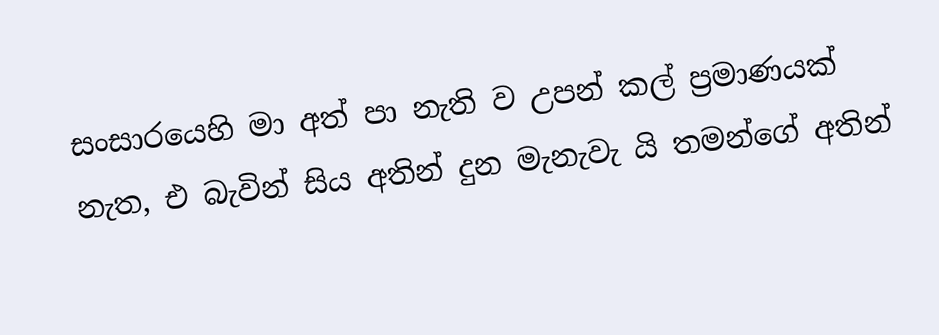සංසාරයෙහි මා අත් පා නැති ව උපන් කල් ප්‍රමාණයක් නැත, එ බැවින් සිය අතින් දුන මැනැවැ යි තමන්ගේ අතින්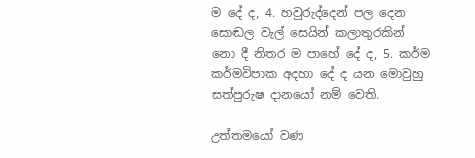ම දේ ද, 4. හවුරුද්දෙන් පල දෙන සොඬල වැල් සෙයින් කලාතුරකින් නො දී නිතර ම පාහේ දේ ද, 5. කර්ම කර්මවිපාක අදහා දේ ද යන මොවුහු සත්පුරුෂ දානයෝ නම් වෙති.

උත්තමයෝ වණ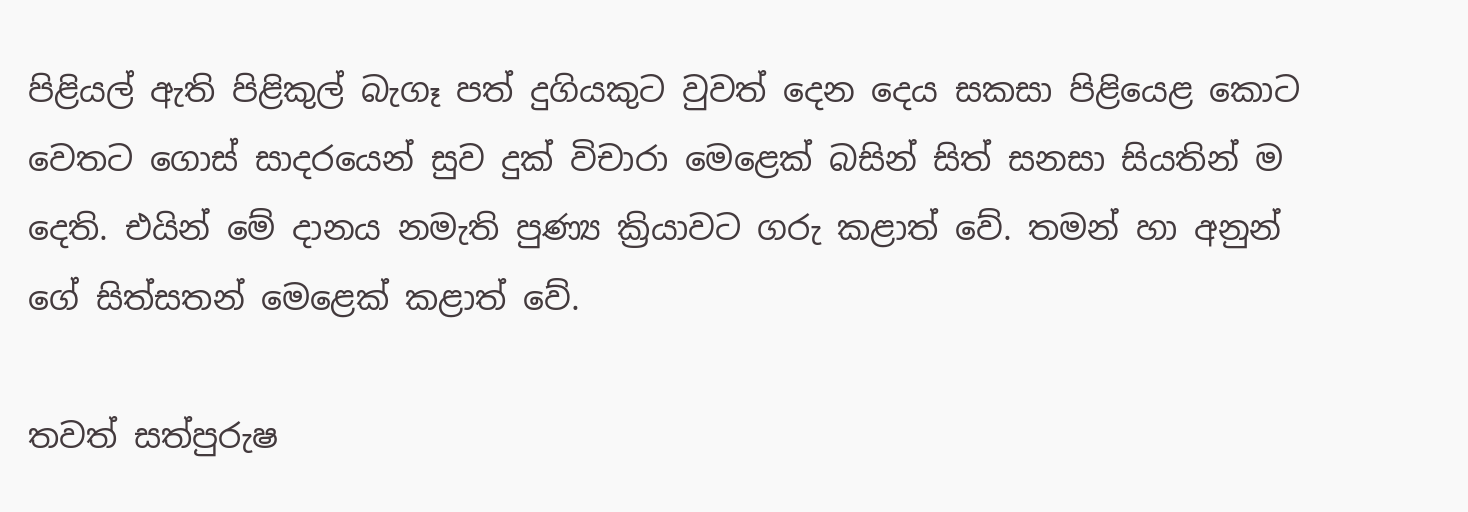පිළියල් ඇති පිළිකුල් බැගෑ පත් දුගියකුට වුවත් දෙන දෙය සකසා පිළියෙළ කොට වෙතට ගොස් සාදරයෙන් සුව දුක් විචාරා මෙළෙක් බසින් සිත් සනසා සියතින් ම දෙති. එයින් මේ දානය නමැති පුණ්‍ය ක්‍රියාවට ගරු කළාත් වේ. තමන් හා අනුන් ගේ සිත්සතන් මෙළෙක් කළාත් වේ.

තවත් සත්පුරුෂ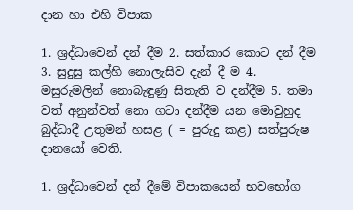දාන හා එහි විපාක

1. ශ්‍රද්ධාවෙන් දන් දීම 2. සත්කාර කොට දන් දීම 3. සුදුසු කල්හි නොලැසිව දැන් දී ම 4. මසුරුමලින් නොබැඳුණු සිතැති ව දන්දීම 5. තමා වත් අනුන්වත් නො ගටා දන්දීම යන මොවුහුද බුද්ධාදී උතුමන් හසළ ( = පුරුදු කළ) සත්පුරුෂ දානයෝ වෙති.

1. ශ්‍රද්ධාවෙන් දන් දීමේ විපාකයෙන් භවභෝග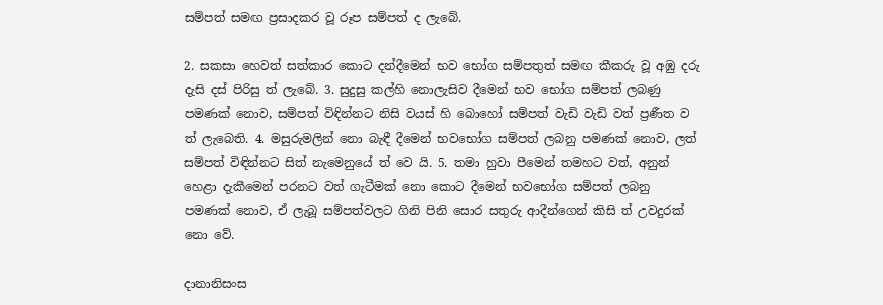සම්පත් සමඟ ප්‍රසාදකර වූ රූප සම්පත් ද ලැබේ.

2. සකසා හෙවත් සත්කාර කොට දන්දීමෙන් භව භෝග සම්පතුත් සමඟ කීකරු වූ අඹු දරු දැසි දස් පිරිසු ත් ලැබේ. 3. සුදුසු කල්හි නොලැසිව දීමෙන් භව භෝග සම්පත් ලබණු පමණක් නොව, සම්පත් විඳින්නට නිසි වයස් හි බොහෝ සම්පත් වැඩි වැඩි වත් ප්‍රණීත ව ත් ලැබෙති. 4. මසුරුමලින් නො බැඳී දීමෙන් භවභෝග සම්පත් ලබනු පමණක් නොව, ලත් සම්පත් විඳින්නට සිත් නැමෙනුයේ ත් වෙ යි. 5. තමා හුවා පීමෙන් තමහට වත්, අනුන් හෙළා දැකීමෙන් පරනට වත් ගැටීමක් නො කොට දීමෙන් භවභෝග සම්පත් ලබනු පමණක් නොව, ඒ ලැබූ සම්පත්වලට ගිනි පිනි සොර සතුරු ආදීන්ගෙන් කිසි ත් උවදුරක් නො වේ.

දානානිසංස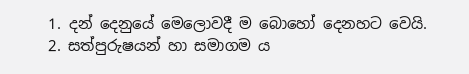1. දන් දෙනුයේ මෙලොවදී ම බොහෝ දෙනහට වෙයි. 2. සත්පුරුෂයන් හා සමාගම ය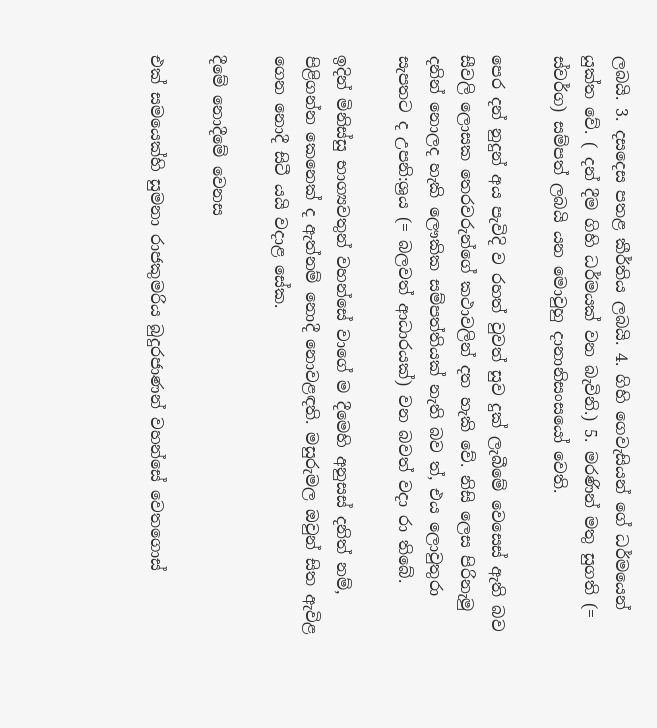ලබයි. 3. දසදෙස පතළ කීර්තිය ලබයි. 4. ගිහි ගෙවැසියන් ගේ ධර්මයෙන් යුක්ත වේ. ( දන් දීම ගිහි ධර්මයක් වන බැවිනි.) 5. මරණින් මතු සුගති (= ස්වර්ග) සම්පත් ලබයි යන මොවුහු දානානිසංසයෝ වෙති.

පෙර දන් නුදුන් අය පැවිදි ව රහත් වුවත් සුව දුක් ලැබීමේ වෙසෙස් ඇති බව සීවලි ලොසක තෙරවරුන්ගේ කථාවලින් දත හැකි වේ. නිසි ලෙස පිරිනැමු දනින් නොලද හැකි ලෞකික සම්පත්තියක් නැති බව ත්, එය ලොවුතුරා සැපතට ද උපනි:ශ්‍රය (= බලවත් ආධාරයක්) වන බවත් වදා රා තිබේ.

ඉදින් මිනිස්සු භාග්‍යවතුන් වහන්සේ වාගේ ම දීමෙහි අනුසස් දනිත් නම්, පිළිගන්න කෙනෙක් ද ඇත්නම් නොදී නොවළඳති. මසුරුමල ඔවුන් සිත ඇවිළ ගෙන නොදී සිටී යයි වදාළ සේක.

දීමේ නොදීමේ වෙනස

එක් සමයෙක්හි සුමනා රාජකුමරිය බුදුරජාණන් වහන්සේ වෙතගොස්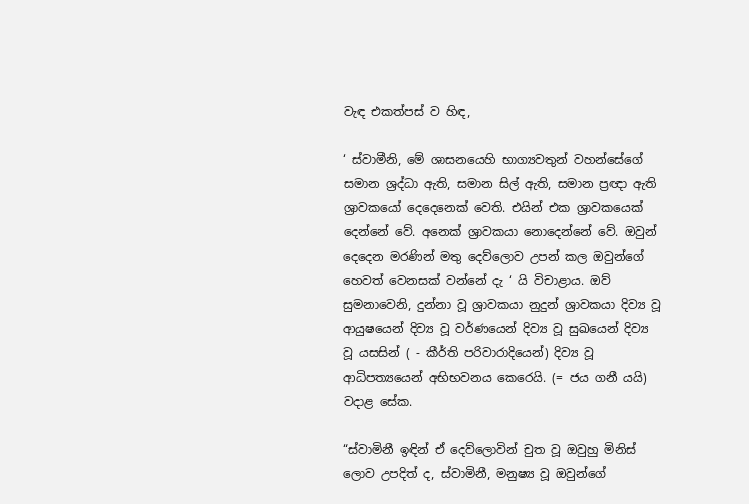වැඳ එකත්පස් ව හිඳ,

‘ ස්වාමීනි, මේ ශාසනයෙහි භාග්‍යවතුන් වහන්සේගේ සමාන ශ්‍රද්ධා ඇති, සමාන සිල් ඇති, සමාන ප්‍රඥා ඇති ශ්‍රාවකයෝ දෙදෙනෙක් වෙති. එයින් එක ශ්‍රාවකයෙක් දෙන්නේ වේ. අනෙක් ශ්‍රාවකයා නොදෙන්නේ වේ. ඔවුන් දෙදෙන මරණින් මතු දෙව්ලොව උපන් කල ඔවුන්ගේ හෙවත් වෙනසක් වන්නේ දැ ‘ යි විචාළාය. ඔව් සුමනාවෙනි, දුන්නා වූ ශ්‍රාවකයා නුදුන් ශ්‍රාවකයා දිව්‍ය වූ ආයුෂයෙන් දිව්‍ය වූ වර්ණයෙන් දිව්‍ය වූ සුඛයෙන් දිව්‍ය වූ යසසින් ( - කීර්ති පරිවාරාදියෙන්) දිව්‍ය වූ ආධිපත්‍යයෙන් අභිභවනය කෙරෙයි. (= ජය ගනී යයි) වදාළ සේක.

“ස්වාමිනී ඉඳින් ඒ දෙව්ලොවින් චුත වූ ඔවුහු මිනිස් ලොව උපදිත් ද, ස්වාමිනී, මනුෂ්‍ය වූ ඔවුන්ගේ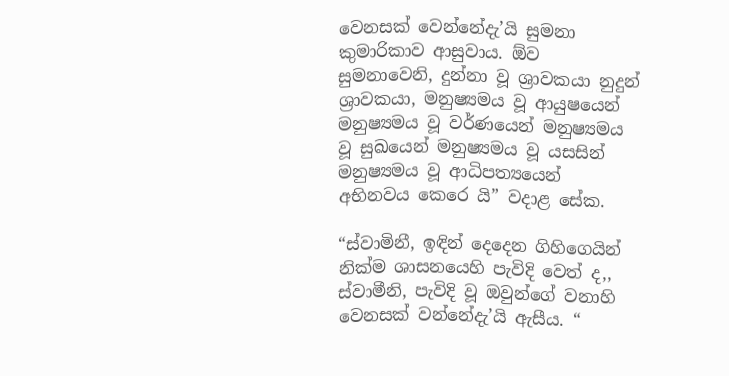වෙනසක් වෙන්නේදැ’යි සුමනා කුමාරිකාව ආසුවාය. ඕව සුමනාවෙනි, දුන්නා වූ ශ්‍රාවකයා නුදුන් ශ්‍රාවකයා, මනුෂ්‍යමය වූ ආයුෂයෙන් මනුෂ්‍යමය වූ වර්ණයෙන් මනුෂ්‍යමය වූ සුඛයෙන් මනුෂ්‍යමය වූ යසසින් මනුෂ්‍යමය වූ ආධිපත්‍යයෙන් අභිනවය කෙරෙ යි” වදාළ සේක.

“ස්වාමිනී, ඉඳින් දෙදෙන ගිහිගෙයින් නික්ම ශාසනයෙහි පැවිදි වෙත් ද,, ස්වාමීනි, පැවිදි වූ ඔවුන්ගේ වනාහි වෙනසක් වන්නේදැ’යි ඇසීය. “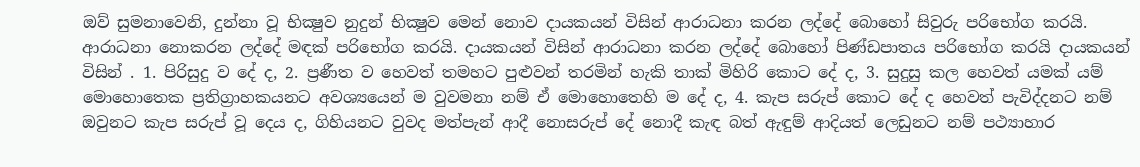ඔව් සුමනාවෙනි, දුන්නා වූ භික්‍ෂුව නුදුන් භික්‍ෂුව මෙන් නොව දායකයන් විසින් ආරාධනා කරන ලද්දේ බොහෝ සිවුරු පරිභෝග කරයි. ආරාධනා නොකරන ලද්දේ මඳක් පරිභෝග කරයි. දායකයන් විසින් ආරාධනා කරන ලද්දේ බොහෝ පිණ්ඩපාතය පරිභෝග කරයි දායකයන් විසින් . 1. පිරිසුදු ව දේ ද, 2. ප්‍රණීත ව හෙවත් තමහට පුළුවන් තරමින් හැකි තාක් මිහිරි කොට දේ ද, 3. සුදුසු කල හෙවත් යමක් යම් මොහොතෙක ප්‍රතිග්‍රාහකයනට අවශ්‍යයෙන් ම වුවමනා නම් ඒ මොහොතෙහි ම දේ ද, 4. කැප සරුප් කොට දේ ද හෙවත් පැවිද්දනට නම් ඔවුනට කැප සරුප් වූ දෙය ද, ගිහියනට වුවද මත්පැන් ආදී නොසරුප් දේ නොදී කැඳ බත් ඇඳුම් ආදියත් ලෙඩුනට නම් පථ්‍යාහාර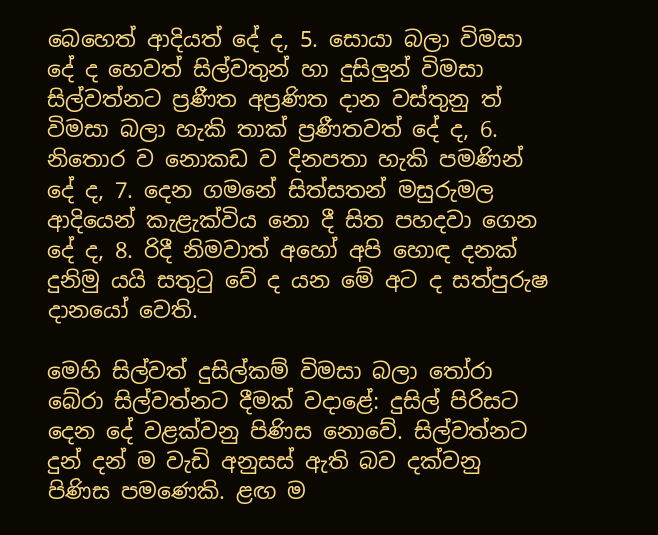බෙහෙත් ආදියත් දේ ද, 5. සොයා බලා විමසා දේ ද හෙවත් සිල්වතුන් හා දුසිලුන් විමසා සිල්වත්නට ප්‍රණීත අප්‍රණිත දාන වස්තුනු ත් විමසා බලා හැකි තාක් ප්‍රණීතවත් දේ ද, 6. නිතොර ව නොකඩ ව දිනපතා හැකි පමණින් දේ ද, 7. දෙන ගමනේ සිත්සතන් මසුරුමල ආදියෙන් කැළැක්විය නො දී සිත පහදවා ගෙන දේ ද, 8. රිදී නිමවාත් අහෝ අපි හොඳ දනක් දුනිමු යයි සතුටු වේ ද යන මේ අට ද සත්පුරුෂ දානයෝ වෙති.

මෙහි සිල්වත් දුසිල්කම් විමසා බලා තෝරා බේරා සිල්වත්නට දීමක් වදාළේ: දුසිල් පිරිසට දෙන දේ වළක්වනු පිණිස නොවේ. සිල්වත්නට දුන් දන් ම වැඩි අනුසස් ඇති බව දක්වනු පිණිස පමණෙකි. ළඟ ම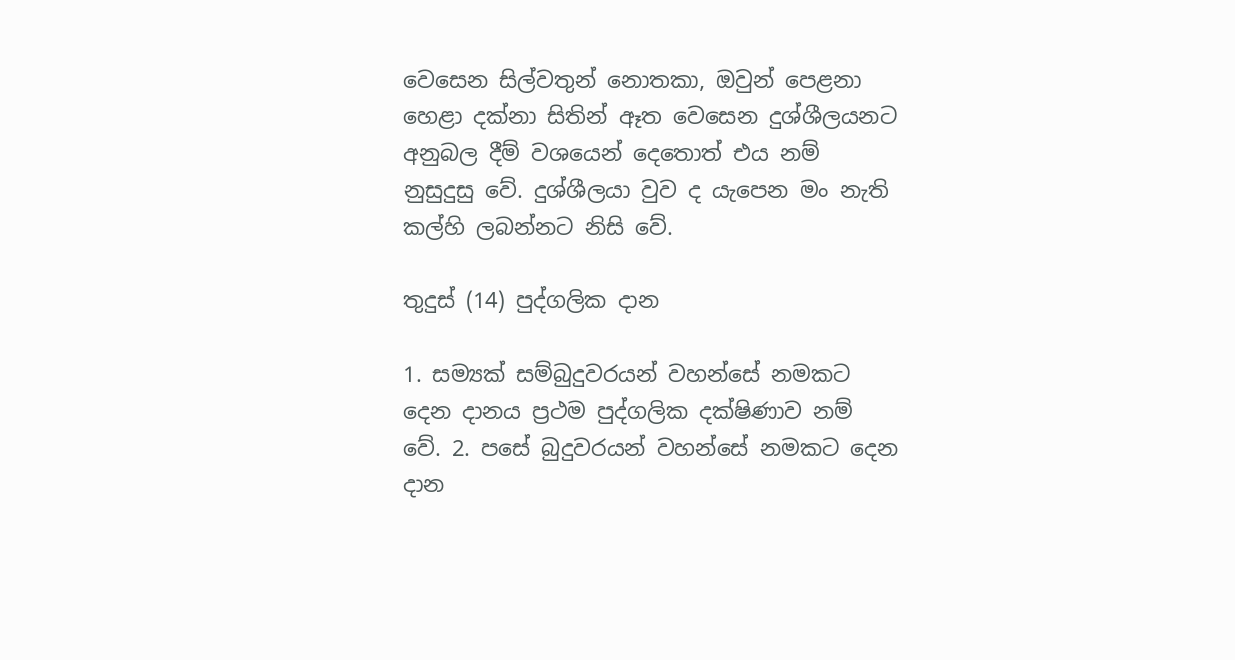වෙසෙන සිල්වතුන් නොතකා, ඔවුන් පෙළනා හෙළා දක්නා සිතින් ඈත වෙසෙන දුශ්ශීලයනට අනුබල දීම් වශයෙන් දෙතොත් එය නම් නුසුදුසු වේ. දුශ්ශීලයා වුව ද යැපෙන මං නැති කල්හි ලබන්නට නිසි වේ.

තුදුස් (14) පුද්ගලික දාන

1. සම්‍යක් සම්බුදුවරයන් වහන්සේ නමකට දෙන දානය ප්‍රථම පුද්ගලික දක්ෂිණාව නම් වේ. 2. පසේ බුදුවරයන් වහන්සේ නමකට දෙන දාන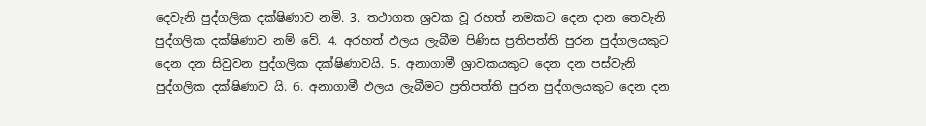දෙවැනි පුද්ගලික දක්ෂිණාව නමි. 3. තථාගත ශ්‍රවක වූ රහත් නමකට දෙන දාන තෙවැනි පුද්ගලික දක්ෂිණාව නම් වේ. 4. අරහත් ඵලය ලැබීම පිණිස ප්‍රතිපත්ති පුරන පුද්ගලයකුට දෙන දන සිවුවන පුද්ගලික දක්ෂිණාවයි. 5. අනාගාමී ශ්‍රාවකයකුට දෙන දන පස්වැනි පුද්ගලික දක්ෂිණාව යි. 6. අනාගාමී ඵලය ලැබීමට ප්‍රතිපත්ති පුරන පුද්ගලයකුට දෙන දන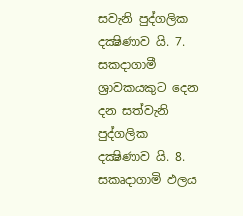සවැනි පුද්ගලික දක්‍ෂිණාව යි. 7. සකදාගාමී ශ්‍රාවකයකුට දෙන දන සත්වැනි පුද්ගලික දක්‍ෂිණාව යි. 8. සකෘදාගාමි ඵලය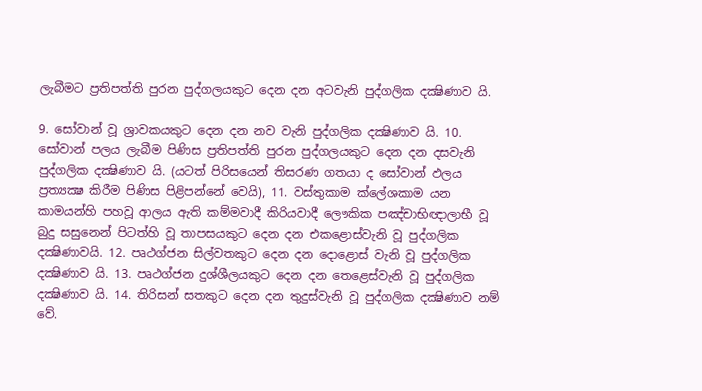ලැබීමට ප්‍රතිපත්ති පුරන පුද්ගලයකුට දෙන දන අටවැනි පුද්ගලික දක්‍ෂිණාව යි.

9. සෝවාන් වූ ශ්‍රාවකයකුට දෙන දන නව වැනි පුද්ගලික දක්‍ෂිණාව යි. 10. සෝවාන් පලය ලැබීම පිණිස ප්‍රතිපත්ති පුරන පුද්ගලයකුට දෙන දන දසවැනි පුද්ගලික දක්‍ෂිණාව යි. (යටත් පිරිසයෙන් තිසරණ ගතයා ද සෝවාන් ඵලය ප්‍රත්‍යක්‍ෂ කිරීම පිණිස පිළිපන්නේ වෙයි), 11. වස්තුකාම ක්ලේශකාම යන කාමයන්හි පහවූ ආලය ඇති කම්මවාදී කිරියවාදී ලෞකික පඤ්චාභිඥාලාභී වූ බුදු සසුනෙන් පිටත්හි වූ තාපසයකුට දෙන දන එකළොස්වැනි වූ පුද්ගලික දක්‍ෂිණාවයි. 12. පෘථග්ජන සිල්වතකුට දෙන දන දොළොස් වැනි වූ පුද්ගලික දක්‍ෂිණාව යි. 13. පෘථග්ජන දුශ්ශීලයකුට දෙන දන තෙළෙස්වැනි වූ පුද්ගලික දක්‍ෂිණාව යි. 14. තිරිසන් සතකුට දෙන දන තුදුස්වැනි වූ පුද්ගලික දක්‍ෂිණාව නම් වේ.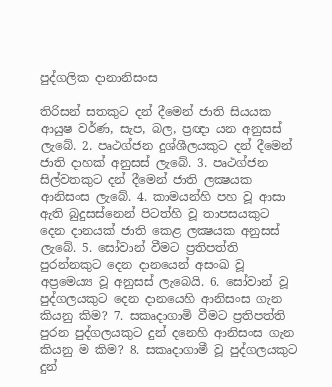පුද්ගලික දානානිසංස

තිරිසන් සතකුට දන් දීමෙන් ජාති සියයක ආයුෂ වර්ණ, සැප, බල, ප්‍රඥා යන අනුසස් ලැබේ. 2. පෘථග්ජන දුශ්ශීලයකුට දන් දීමෙන් ජාති දාහක් අනුසස් ලැබේ. 3. පෘථග්ජන සිල්වතකුට දන් දීමෙන් ජාති ලක්‍ෂයක ආනිසංස ලැබේ. 4. කාමයන්හි පහ වූ ආසා ඇති බුදුසස්නෙන් පිටත්හි වූ තාපසයකුට දෙන දානයක් ජාති කෙළ ලක්‍ෂයක අනුසස් ලැබේ. 5. සෝවාන් වීමට ප්‍රතිපත්ති පුරන්නකුට දෙන දානයෙන් අසංඛ වූ අප්‍රමෙය්‍ය වූ අනුසස් ලැබෙයි. 6. සෝවාන් වූ පුද්ගලයකුට දෙන දානයෙහි ආනිසංස ගැන කියනු කිම? 7. සකෘදාගාමි වීමට ප්‍රතිපත්ති පුරන පුද්ගලයකුට දුන් දනෙහි ආනිසංස ගැන කියනු ම කිම? 8. සකෘදාගාමී වූ පුද්ගලයකුට දුන්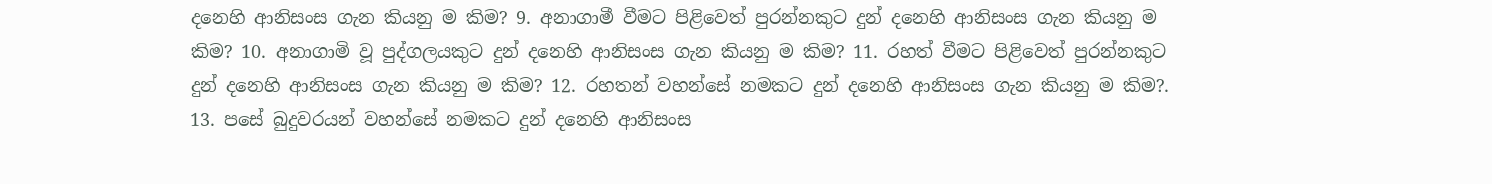දනෙහි ආනිසංස ගැන කියනු ම කිම? 9. අනාගාමී වීමට පිළිවෙත් පුරන්නකුට දුන් දනෙහි ආනිසංස ගැන කියනු ම කිම? 10. අනාගාමි වූ පුද්ගලයකුට දුන් දනෙහි ආනිසංස ගැන කියනු ම කිම? 11. රහත් වීමට පිළිවෙත් පුරන්නකුට දුන් දනෙහි ආනිසංස ගැන කියනු ම කිම? 12. රහතන් වහන්සේ නමකට දුන් දනෙහි ආනිසංස ගැන කියනු ම කිම?. 13. පසේ බුදුවරයන් වහන්සේ නමකට දුන් දනෙහි ආනිසංස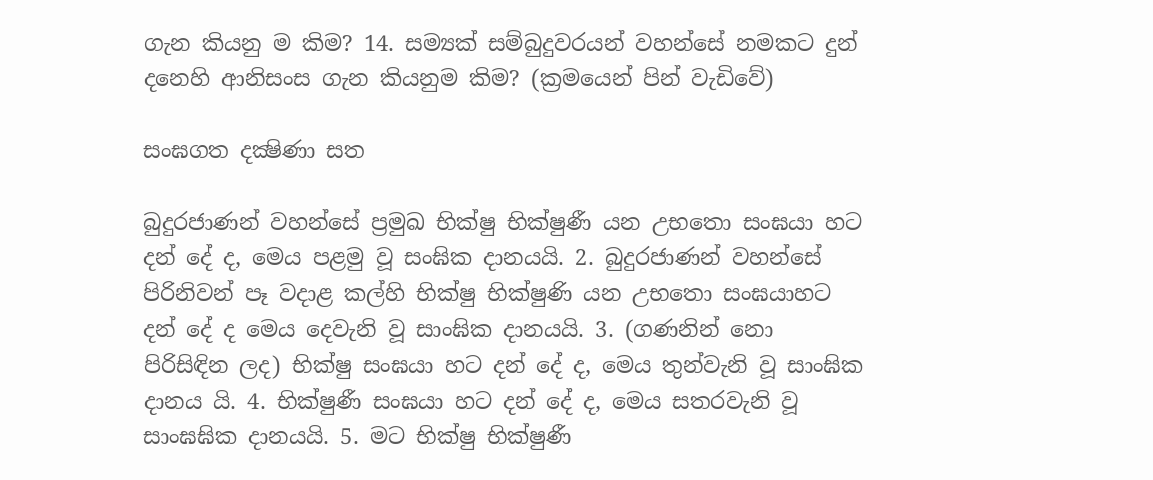ගැන කියනු ම කිම? 14. සම්‍යක් සම්බුදුවරයන් වහන්සේ නමකට දුන් දනෙහි ආනිසංස ගැන කියනුම කිම? (ක්‍රමයෙන් පින් වැඩිවේ)

සංඝගත දක්‍ෂිණා සත

බුදුරජාණන් වහන්සේ ප්‍රමුඛ භික්ෂු භික්ෂුණී යන උභතො සංඝයා හට දන් දේ ද, මෙය පළමු වූ සංඝික දානයයි. 2. බුදුරජාණන් වහන්සේ පිරිනිවන් පෑ වදාළ කල්හි භික්ෂු භික්ෂුණි යන උභතො සංඝයාහට දන් දේ ද මෙය දෙවැනි වූ සාංඝික දානයයි. 3. (ගණනින් නො පිරිසිඳින ලද) භික්ෂු සංඝයා හට දන් දේ ද, මෙය තුන්වැනි වූ සාංඝික දානය යි. 4. භික්ෂුණී සංඝයා හට දන් දේ ද, මෙය සතරවැනි වූ සාංඝඝික දානයයි. 5. මට භික්ෂු භික්ෂුණී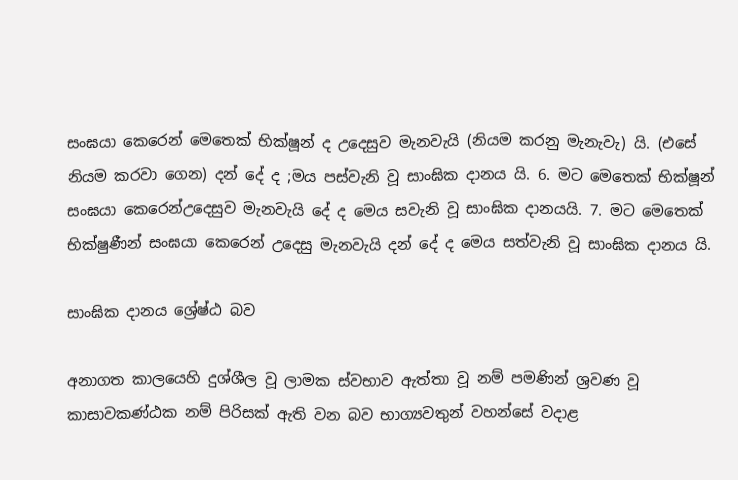සංඝයා කෙරෙන් මෙතෙක් භික්ෂූන් ද උදෙසුව මැනවැයි (නියම කරනු මැනැවැ) යි. (එසේ නියම කරවා ගෙන) දන් දේ ද ;මය පස්වැනි වූ සාංඝික දානය යි. 6. මට මෙතෙක් භික්ෂූන් සංඝයා කෙරෙන්උදෙසුව මැනවැයි දේ ද මෙය සවැනි වූ සාංඝික දානයයි. 7. මට මෙතෙක් භික්ෂුණීන් සංඝයා කෙරෙන් උදෙසු මැනවැයි දන් දේ ද මෙය සත්වැනි වූ සාංඝික දානය යි.

සාංඝික දානය ශ්‍රේෂ්ඨ බව

අනාගත කාලයෙහි දුශ්ශීල වූ ලාමක ස්වභාව ඇත්තා වූ නම් පමණින් ශ්‍රවණ වූ කාසාවකණ්ඨක නම් පිරිසක් ඇති වන බව භාග්‍යවතුන් වහන්සේ වදාළ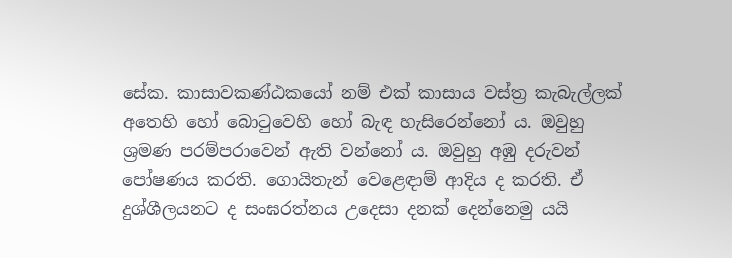සේක. කාසාවකණ්ඨකයෝ නම් එක් කාසාය වස්ත්‍ර කැබැල්ලක් අතෙහි හෝ බොටුවෙහි හෝ බැඳ හැසිරෙන්නෝ ය. ඔවුහු ශ්‍රමණ පරම්පරාවෙන් ඇති වන්නෝ ය. ඔවුහු අඹු දරුවන් පෝෂණය කරති. ගොයිතැන් වෙළෙඳාම් ආදිය ද කරති. ඒ දුශ්ශීලයනට ද සංඝරත්නය උදෙසා දනක් දෙන්නෙමු යයි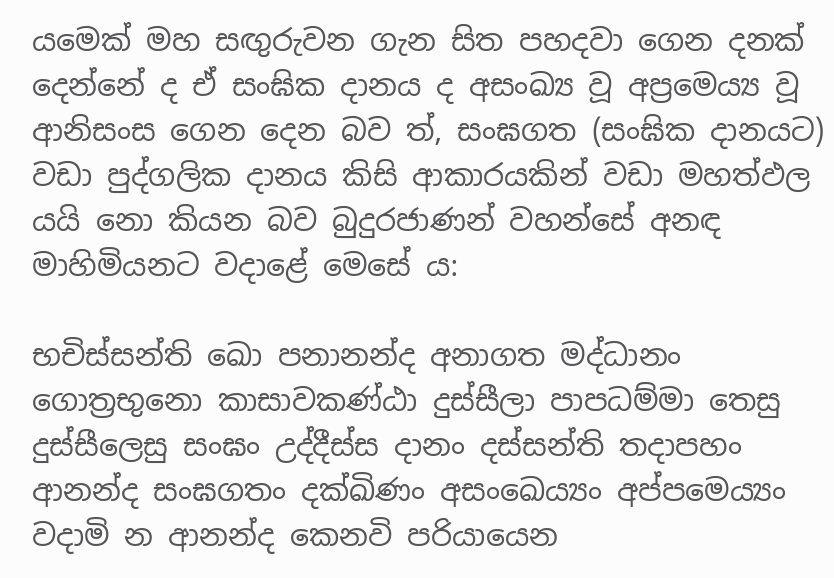යමෙක් මහ සඟුරුවන ගැන සිත පහදවා ගෙන දනක් දෙන්නේ ද ඒ සංඝික දානය ද අසංඛ්‍ය වූ අප්‍රමෙය්‍ය වූ ආනිසංස ගෙන දෙන බව ත්, සංඝගත (සංඝික දානයට) වඩා පුද්ගලික දානය කිසි ආකාරයකින් වඩා මහත්ඵල යයි නො කියන බව බුදුරජාණන් වහන්සේ අනඳ මාහිමියනට වදාළේ මෙසේ ය:

භචිස්සන්ති ඛො පනානන්ද අනාගත මද්ධානං ගොත්‍රභුනො කාසාවකණ්ඨා දුස්සීලා පාපධම්මා තෙසු දුස්සීලෙසු සංඝං උද්දීස්ස දානං දස්සන්ති තදාපහං ආනන්ද සංඝගතං දක්ඛිණං අසංඛෙය්‍යං අප්පමෙය්‍යං වදාමි න ආනන්ද කෙනවි පරියායෙන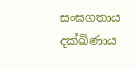සංඝගතාය දක්ඛිණාය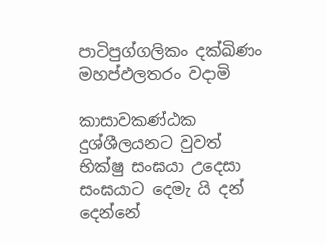පාටිපුග්ගලිකං දක්ඛිණං මහප්ඵලතරං වදාමි

කාසාවකණ්ඨක දුශ්ශීලයනට වුවත් භික්ෂු සංඝයා උදෙසා සංඝයාට දෙමැ යි දන් දෙන්නේ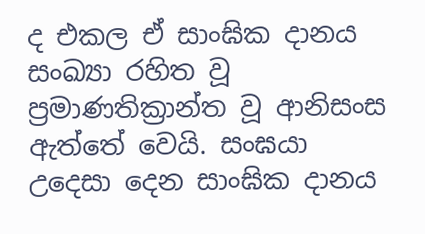ද එකල ඒ සාංඝික දානය සංඛ්‍යා රහිත වූ ප්‍රමාණතික්‍රාන්ත වූ ආනිසංස ඇත්තේ වෙයි. සංඝයා උදෙසා දෙන සාංඝික දානය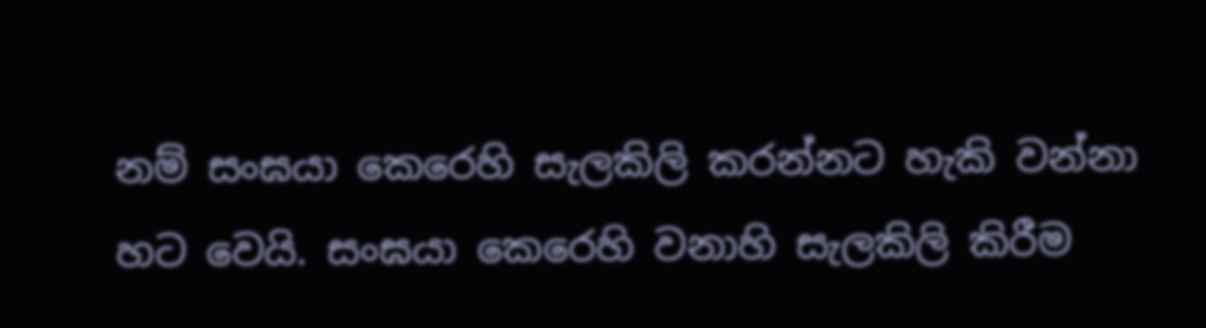නම් සංඝයා කෙරෙහි සැලකිලි කරන්නට හැකි වන්නා හට වෙයි. සංඝයා කෙරෙහි වනාහි සැලකිලි කිරීම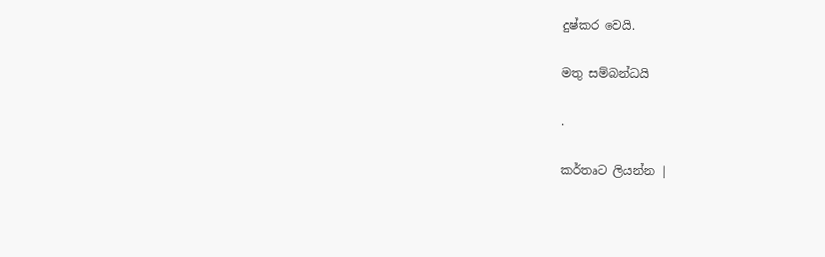දුෂ්කර වෙයි.

මතු සම්බන්ධයි

.

කර්තෘට ලියන්න |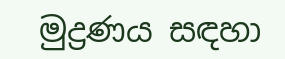මුද්‍රණය සඳහා